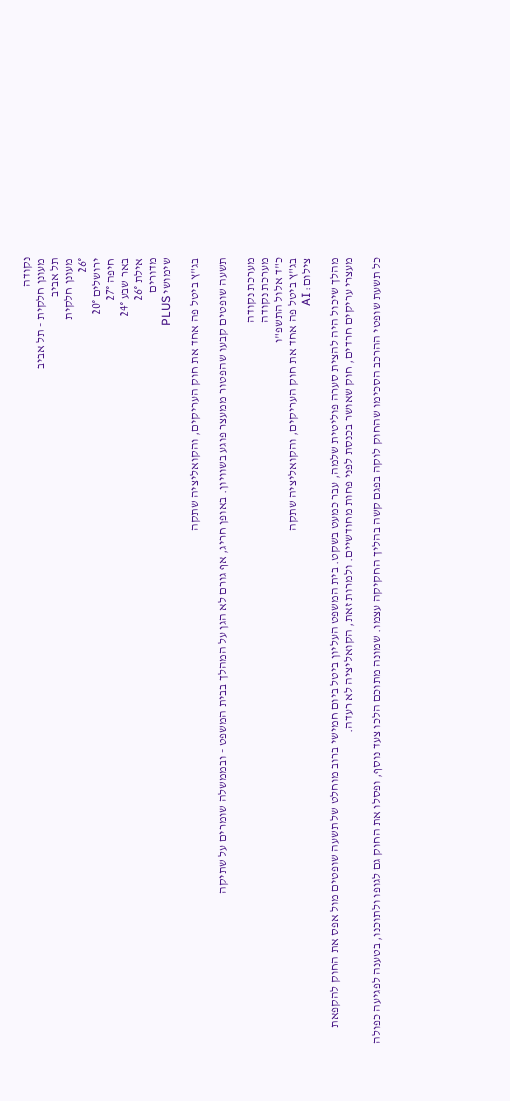נקודה
מעונן חלקית - תל אביב
תל אביב
מעונן חלקית
26°
ירושלים 20°
חיפה 27°
באר שבע 24°
אילת 26°
מדורים
שימושי PLUS

בג"ץ ביטל פה אחד את חוק העריקים, והקואליציה שתקה

תשעה שופטים קבעו שהפטור ממעצר פוגע בשוויון. באופן חריג, אף גורם לא הגן על המהלך בבית המשפט - ובממשלה שומרים על שתיקה

מערכת נקודה
מערכת נקודה
כ"ד אלול התשפ"ו
בג"ץ ביטל פה אחד את חוק העריקים, והקואליציה שתקה
צילום: AI

מהלך שיכול היה להצית סערה פוליטית שלמה, עבר כמעט בשקט. בית המשפט העליון ביטל ביום חמישי ברוב מוחלט של תשעה שופטים מול אפס את החוק להקפאת מעצרי עריקים חרדים, חוק שאושר בכנסת לפני פחות מחודשיים. ולמרות זאת, הקואליציה לא רעדה.

כל תשעת שופטי ההרכב הסכימו שהחוק לוקה בפגם קשה בהליך החקיקה עצמו. שמונה מתוכם הלכו צעד נוסף, ופסלו את החוק גם לגופו ולתוכנו, בטענה לפגיעה כפולה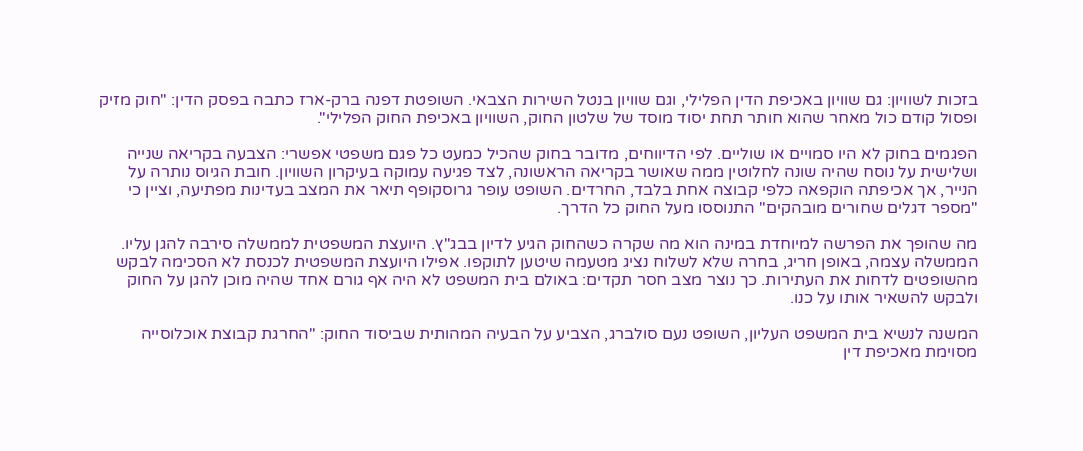בזכות לשוויון: גם שוויון באכיפת הדין הפלילי, וגם שוויון בנטל השירות הצבאי. השופטת דפנה ברק-ארז כתבה בפסק הדין: "חוק מזיק ופסול קודם כול מאחר שהוא חותר תחת יסוד מוסד של שלטון החוק, השוויון באכיפת החוק הפלילי".

הפגמים בחוק לא היו סמויים או שוליים. לפי הדיווחים, מדובר בחוק שהכיל כמעט כל פגם משפטי אפשרי: הצבעה בקריאה שנייה ושלישית על נוסח שהיה שונה לחלוטין ממה שאושר בקריאה הראשונה, לצד פגיעה עמוקה בעיקרון השוויון. חובת הגיוס נותרה על הנייר, אך אכיפתה הוקפאה כלפי קבוצה אחת בלבד, החרדים. השופט עופר גרוסקופף תיאר את המצב בעדינות מפתיעה, וציין כי "מספר דגלים שחורים מובהקים" התנוססו מעל החוק כל הדרך.

מה שהופך את הפרשה למיוחדת במינה הוא מה שקרה כשהחוק הגיע לדיון בבג"ץ. היועצת המשפטית לממשלה סירבה להגן עליו. הממשלה עצמה, באופן חריג, בחרה שלא לשלוח נציג מטעמה שיטען לתוקפו. אפילו היועצת המשפטית לכנסת לא הסכימה לבקש מהשופטים לדחות את העתירות. כך נוצר מצב חסר תקדים: באולם בית המשפט לא היה אף גורם אחד שהיה מוכן להגן על החוק ולבקש להשאיר אותו על כנו.

המשנה לנשיא בית המשפט העליון, השופט נעם סולברג, הצביע על הבעיה המהותית שביסוד החוק: "החרגת קבוצת אוכלוסייה מסוימת מאכיפת דין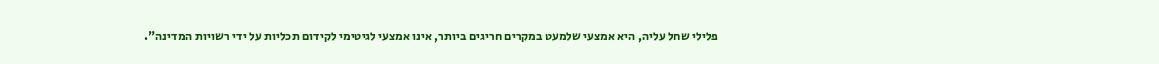פלילי שחל עליה, היא אמצעי שלמעט במקרים חריגים ביותר, אינו אמצעי לגיטימי לקידום תכליות על ידי רשויות המדינה".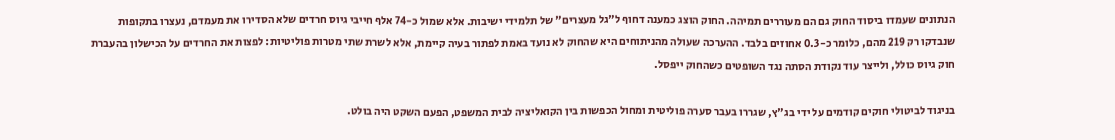הנתונים שעמדו ביסוד החוק גם הם מעוררים תמיהה. החוק הוצג כמענה דחוף ל"גל מעצרים" של תלמידי ישיבות. אלא שמול כ-74 אלף חייבי גיוס חרדים שלא הסדירו את מעמדם, נעצרו בתקופות שנבדקו רק 219 מהם, כלומר כ-0.3 אחוזים בלבד. ההערכה שעולה מהניתוחים היא שהחוק לא נועד באמת לפתור בעיה קיימת, אלא לשרת שתי מטרות פוליטיות: לפצות את החרדים על הכישלון בהעברת חוק גיוס כולל, ולייצר עוד נקודת הסתה נגד השופטים כשהחוק ייפסל.

בניגוד לביטולי חוקים קודמים על ידי בג"ץ, שגררו בעבר סערה פוליטית ומחול הכפשות בין הקואליציה לבית המשפט, הפעם השקט היה בולט.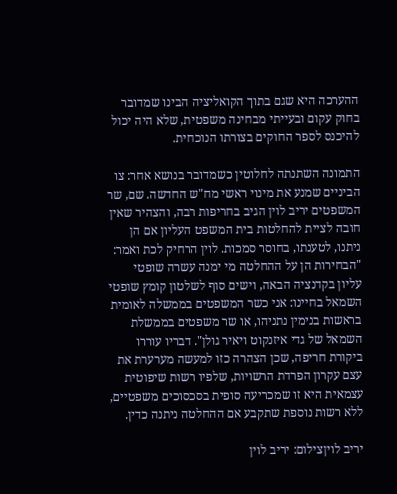ההערכה היא שגם בתוך הקואליציה הבינו שמדובר בחוק עקום ובעייתי מבחינה משפטית, שלא היה יכול להיכנס לספר החוקים בצורתו הנוכחית.

התמונה השתנתה לחלוטין כשמדובר בנושא אחר: צו הביניים שמנע את מינוי ראשי מח"ש החדשה. שם, שר המשפטים יריב לוין הגיב בחריפות רבה, והצהיר שאין חובה לציית להחלטות בית המשפט העליון אם הן ניתנו, לטענתו, בחוסר סמכות. לוין הרחיק לכת ואמר: "הבחירות הן על ההחלטה מי ימנה עשרה שופטי עליון בקדנציה הבאה, וישים סוף לשלטון קומץ שופטי השמאל בחיינו: אני כשר המשפטים בממשלה לאומית בראשות בנימין נתניהו, או שר משפטים בממשלת השמאל של גדי איזנקוט ויאיר גולן". דבריו עוררו ביקורת חריפה, שכן הצהרה כזו למעשה מערערת את עצם עקרון הפרדת הרשויות, שלפיו רשות שיפוטית עצמאית היא זו שמכריעה סופית בסכסוכים משפטיים, ללא רשות נוספת שתקבע אם ההחלטה ניתנה כדין.

יריב לויןצילום: יריב לוין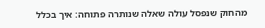מהחוק שנפסל עולה שאלה שנותרה פתוחה: איך בכלל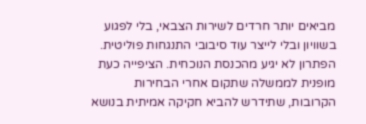מביאים יותר חרדים לשירות הצבאי, בלי לפגוע בשוויון ובלי לייצר עוד סיבובי התנגחות פוליטית. הפתרון לא יגיע מהכנסת הנוכחית. הציפייה כעת מופנית לממשלה שתקום אחרי הבחירות הקרובות, שתידרש להביא חקיקה אמיתית בנושא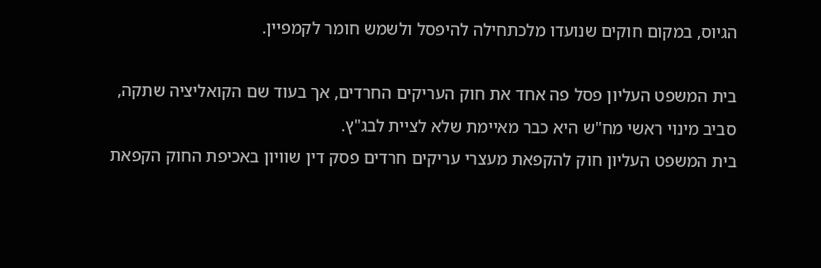הגיוס, במקום חוקים שנועדו מלכתחילה להיפסל ולשמש חומר לקמפיין.

בית המשפט העליון פסל פה אחד את חוק העריקים החרדים, אך בעוד שם הקואליציה שתקה, סביב מינוי ראשי מח"ש היא כבר מאיימת שלא לציית לבג"ץ.
בית המשפט העליון חוק להקפאת מעצרי עריקים חרדים פסק דין שוויון באכיפת החוק הקפאת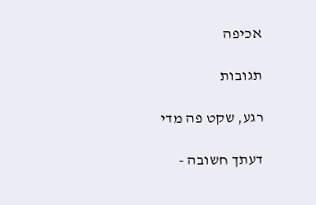אכיפה

תגובות

רגע, שקט פה מדי

דעתך חשובה -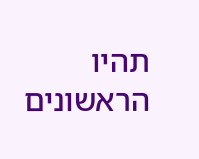תהיו הראשונים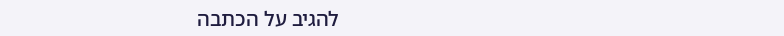להגיב על הכתבה